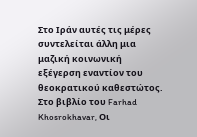Στο Ιράν αυτές τις μέρες συντελείται άλλη μια μαζική κοινωνική εξέγερση εναντίον του θεοκρατικού καθεστώτος. Στο βιβλίο του Farhad Khosrokhavar, Οι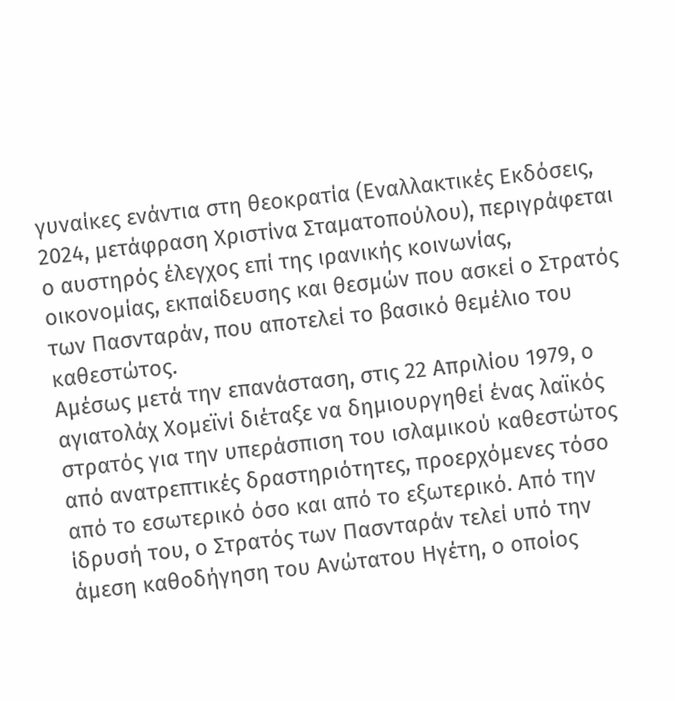γυναίκες ενάντια στη θεοκρατία (Εναλλακτικές Εκδόσεις, 2024, μετάφραση Χριστίνα Σταματοπούλου), περιγράφεται ο αυστηρός έλεγχος επί της ιρανικής κοινωνίας, οικονομίας, εκπαίδευσης και θεσμών που ασκεί ο Στρατός των Πασνταράν, που αποτελεί το βασικό θεμέλιο του καθεστώτος.
Αμέσως μετά την επανάσταση, στις 22 Απριλίου 1979, ο αγιατολάχ Χομεϊνί διέταξε να δημιουργηθεί ένας λαϊκός στρατός για την υπεράσπιση του ισλαμικού καθεστώτος από ανατρεπτικές δραστηριότητες, προερχόμενες τόσο από το εσωτερικό όσο και από το εξωτερικό. Από την ίδρυσή του, ο Στρατός των Πασνταράν τελεί υπό την άμεση καθοδήγηση του Ανώτατου Ηγέτη, ο οποίος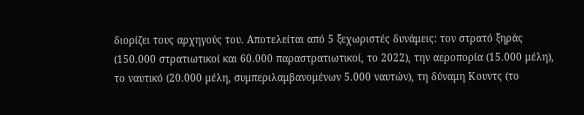διορίζει τους αρχηγούς του. Αποτελείται από 5 ξεχωριστές δυνάμεις: τον στρατό ξηράς (150.000 στρατιωτικοί και 60.000 παραστρατιωτικοί, το 2022), την αεροπορία (15.000 μέλη), το ναυτικό (20.000 μέλη, συμπεριλαμβανομένων 5.000 ναυτών), τη δύναμη Κουντς (το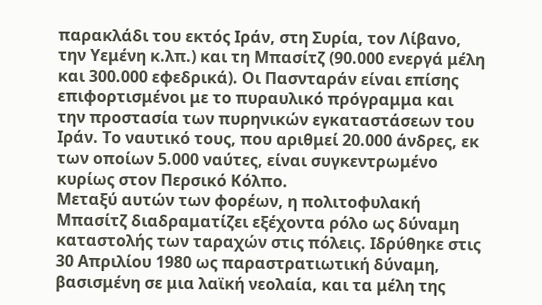παρακλάδι του εκτός Ιράν, στη Συρία, τον Λίβανο, την Υεμένη κ.λπ.) και τη Μπασίτζ (90.000 ενεργά μέλη και 300.000 εφεδρικά). Οι Πασνταράν είναι επίσης επιφορτισμένοι με το πυραυλικό πρόγραμμα και την προστασία των πυρηνικών εγκαταστάσεων του Ιράν. Το ναυτικό τους, που αριθμεί 20.000 άνδρες, εκ των οποίων 5.000 ναύτες, είναι συγκεντρωμένο κυρίως στον Περσικό Κόλπο.
Μεταξύ αυτών των φορέων, η πολιτοφυλακή Μπασίτζ διαδραματίζει εξέχοντα ρόλο ως δύναμη καταστολής των ταραχών στις πόλεις. Ιδρύθηκε στις 30 Απριλίου 1980 ως παραστρατιωτική δύναμη, βασισμένη σε μια λαϊκή νεολαία, και τα μέλη της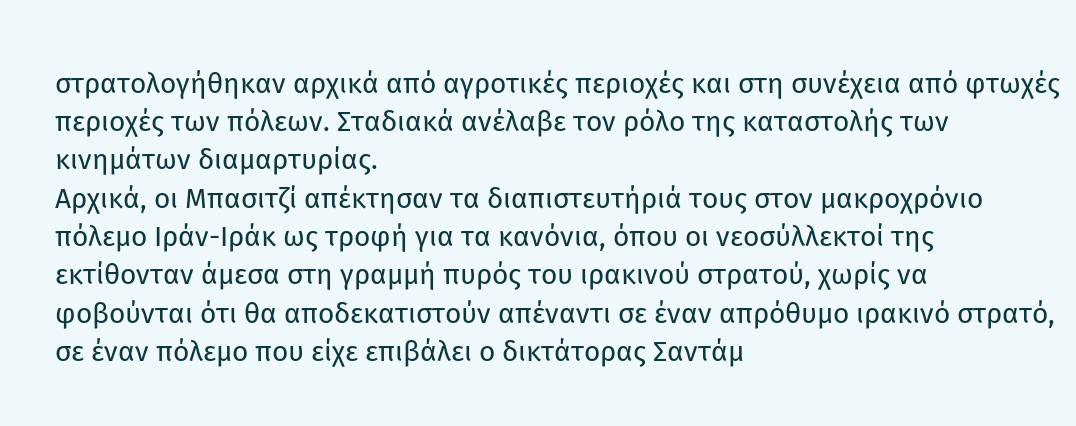στρατολογήθηκαν αρχικά από αγροτικές περιοχές και στη συνέχεια από φτωχές περιοχές των πόλεων. Σταδιακά ανέλαβε τον ρόλο της καταστολής των κινημάτων διαμαρτυρίας.
Αρχικά, οι Μπασιτζί απέκτησαν τα διαπιστευτήριά τους στον μακροχρόνιο πόλεμο Ιράν-Ιράκ ως τροφή για τα κανόνια, όπου οι νεοσύλλεκτοί της εκτίθονταν άμεσα στη γραμμή πυρός του ιρακινού στρατού, χωρίς να φοβούνται ότι θα αποδεκατιστούν απέναντι σε έναν απρόθυμο ιρακινό στρατό, σε έναν πόλεμο που είχε επιβάλει ο δικτάτορας Σαντάμ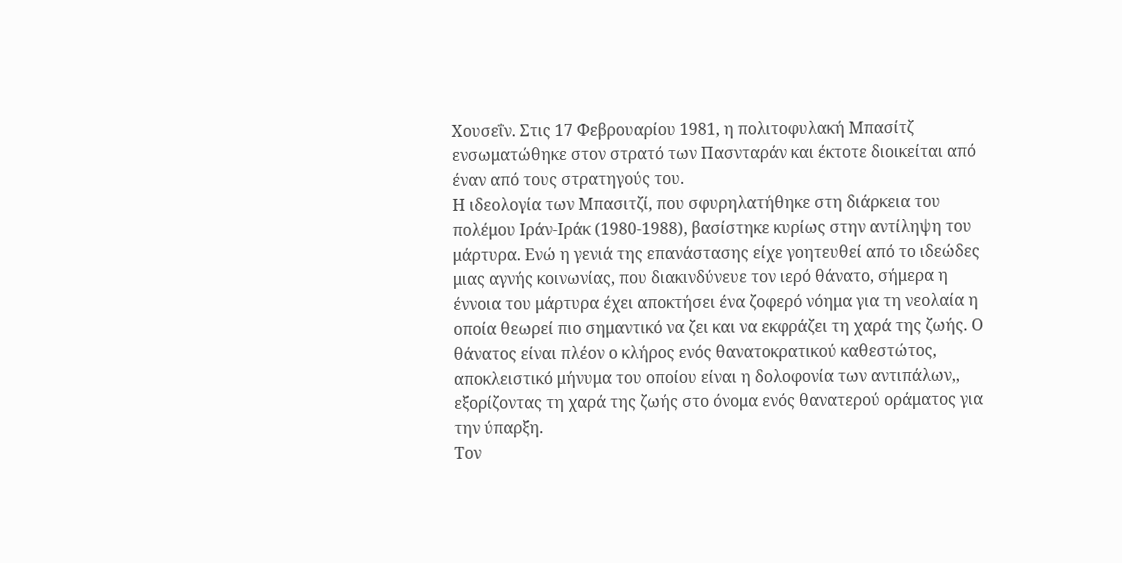Χουσεΐν. Στις 17 Φεβρουαρίου 1981, η πολιτοφυλακή Μπασίτζ ενσωματώθηκε στον στρατό των Πασνταράν και έκτοτε διοικείται από έναν από τους στρατηγούς του.
Η ιδεολογία των Μπασιτζί, που σφυρηλατήθηκε στη διάρκεια του πολέμου Ιράν-Ιράκ (1980-1988), βασίστηκε κυρίως στην αντίληψη του μάρτυρα. Ενώ η γενιά της επανάστασης είχε γοητευθεί από το ιδεώδες μιας αγνής κοινωνίας, που διακινδύνευε τον ιερό θάνατο, σήμερα η έννοια του μάρτυρα έχει αποκτήσει ένα ζοφερό νόημα για τη νεολαία η οποία θεωρεί πιο σημαντικό να ζει και να εκφράζει τη χαρά της ζωής. Ο θάνατος είναι πλέον ο κλήρος ενός θανατοκρατικού καθεστώτος, αποκλειστικό μήνυμα του οποίου είναι η δολοφονία των αντιπάλων,, εξορίζοντας τη χαρά της ζωής στο όνομα ενός θανατερού οράματος για την ύπαρξη.
Τον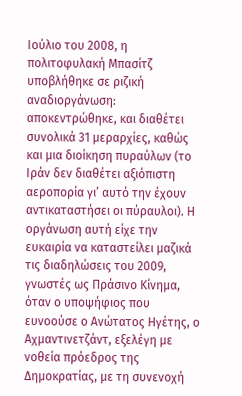Ιούλιο του 2008, η πολιτοφυλακή Μπασίτζ υποβλήθηκε σε ριζική αναδιοργάνωση: αποκεντρώθηκε, και διαθέτει συνολικά 31 μεραρχίες, καθώς και μια διοίκηση πυραύλων (το Ιράν δεν διαθέτει αξιόπιστη αεροπορία γι’ αυτό την έχουν αντικαταστήσει οι πύραυλοι). Η οργάνωση αυτή είχε την ευκαιρία να καταστείλει μαζικά τις διαδηλώσεις του 2009, γνωστές ως Πράσινο Κίνημα, όταν ο υποψήφιος που ευνοούσε ο Ανώτατος Ηγέτης, ο Αχμαντινετζάντ, εξελέγη με νοθεία πρόεδρος της Δημοκρατίας, με τη συνενοχή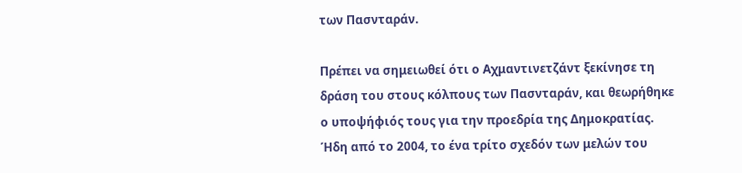των Πασνταράν.

Πρέπει να σημειωθεί ότι ο Αχμαντινετζάντ ξεκίνησε τη δράση του στους κόλπους των Πασνταράν, και θεωρήθηκε ο υποψήφιός τους για την προεδρία της Δημοκρατίας. Ήδη από το 2004, το ένα τρίτο σχεδόν των μελών του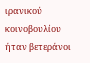ιρανικού κοινοβουλίου ήταν βετεράνοι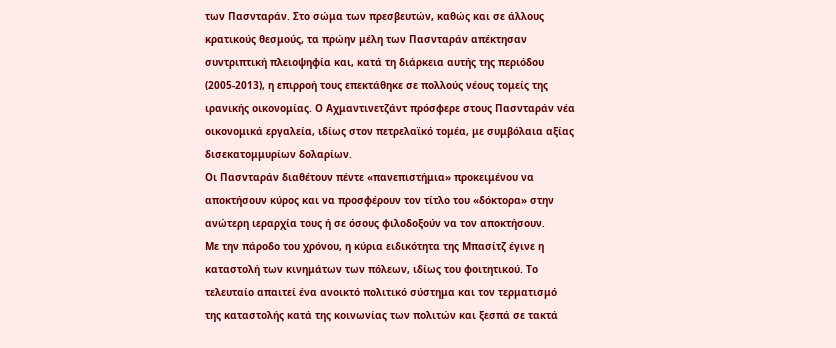των Πασνταράν. Στο σώμα των πρεσβευτών, καθώς και σε άλλους κρατικούς θεσμούς, τα πρώην μέλη των Πασνταράν απέκτησαν συντριπτική πλειοψηφία και, κατά τη διάρκεια αυτής της περιόδου (2005-2013), η επιρροή τους επεκτάθηκε σε πολλούς νέους τομείς της ιρανικής οικονομίας. Ο Αχμαντινετζάντ πρόσφερε στους Πασνταράν νέα οικονομικά εργαλεία, ιδίως στον πετρελαϊκό τομέα, με συμβόλαια αξίας δισεκατομμυρίων δολαρίων.
Οι Πασνταράν διαθέτουν πέντε «πανεπιστήμια» προκειμένου να αποκτήσουν κύρος και να προσφέρουν τον τίτλο του «δόκτορα» στην ανώτερη ιεραρχία τους ή σε όσους φιλοδοξούν να τον αποκτήσουν.
Με την πάροδο του χρόνου, η κύρια ειδικότητα της Μπασίτζ έγινε η καταστολή των κινημάτων των πόλεων, ιδίως του φοιτητικού. Το τελευταίο απαιτεί ένα ανοικτό πολιτικό σύστημα και τον τερματισμό της καταστολής κατά της κοινωνίας των πολιτών και ξεσπά σε τακτά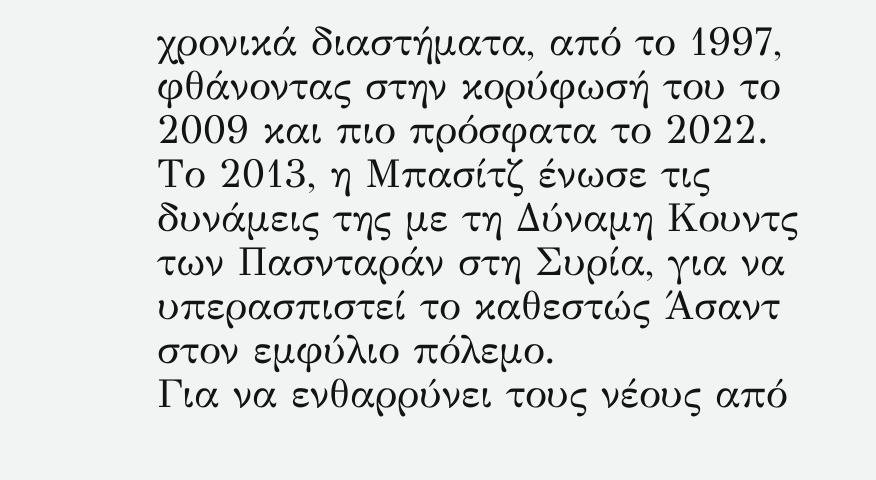χρονικά διαστήματα, από το 1997, φθάνοντας στην κορύφωσή του το 2009 και πιο πρόσφατα το 2022.
Το 2013, η Μπασίτζ ένωσε τις δυνάμεις της με τη Δύναμη Κουντς των Πασνταράν στη Συρία, για να υπερασπιστεί το καθεστώς Άσαντ στον εμφύλιο πόλεμο.
Για να ενθαρρύνει τους νέους από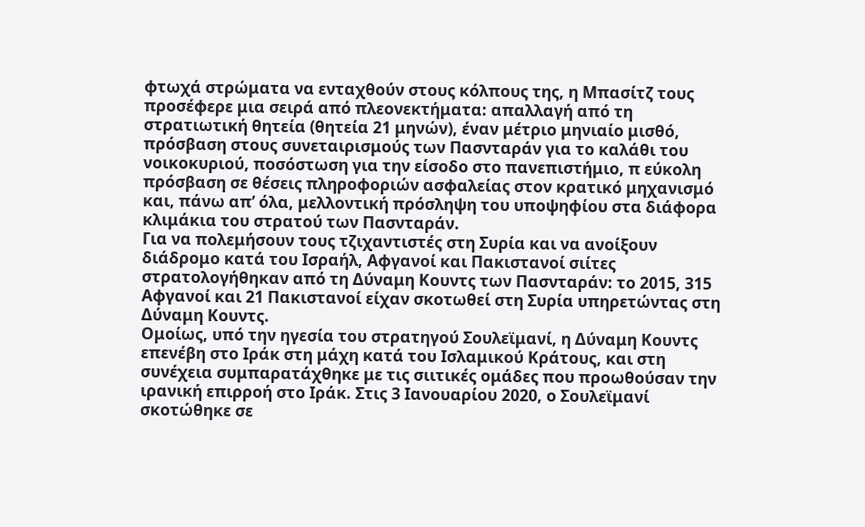φτωχά στρώματα να ενταχθούν στους κόλπους της, η Μπασίτζ τους προσέφερε μια σειρά από πλεονεκτήματα: απαλλαγή από τη στρατιωτική θητεία (θητεία 21 μηνών), έναν μέτριο μηνιαίο μισθό, πρόσβαση στους συνεταιρισμούς των Πασνταράν για το καλάθι του νοικοκυριού, ποσόστωση για την είσοδο στο πανεπιστήμιο, π εύκολη πρόσβαση σε θέσεις πληροφοριών ασφαλείας στον κρατικό μηχανισμό και, πάνω απ’ όλα, μελλοντική πρόσληψη του υποψηφίου στα διάφορα κλιμάκια του στρατού των Πασνταράν.
Για να πολεμήσουν τους τζιχαντιστές στη Συρία και να ανοίξουν διάδρομο κατά του Ισραήλ, Αφγανοί και Πακιστανοί σιίτες στρατολογήθηκαν από τη Δύναμη Κουντς των Πασνταράν: το 2015, 315 Αφγανοί και 21 Πακιστανοί είχαν σκοτωθεί στη Συρία υπηρετώντας στη Δύναμη Κουντς.
Ομοίως, υπό την ηγεσία του στρατηγού Σουλεϊμανί, η Δύναμη Κουντς επενέβη στο Ιράκ στη μάχη κατά του Ισλαμικού Κράτους, και στη συνέχεια συμπαρατάχθηκε με τις σιιτικές ομάδες που προωθούσαν την ιρανική επιρροή στο Ιράκ. Στις 3 Ιανουαρίου 2020, ο Σουλεϊμανί σκοτώθηκε σε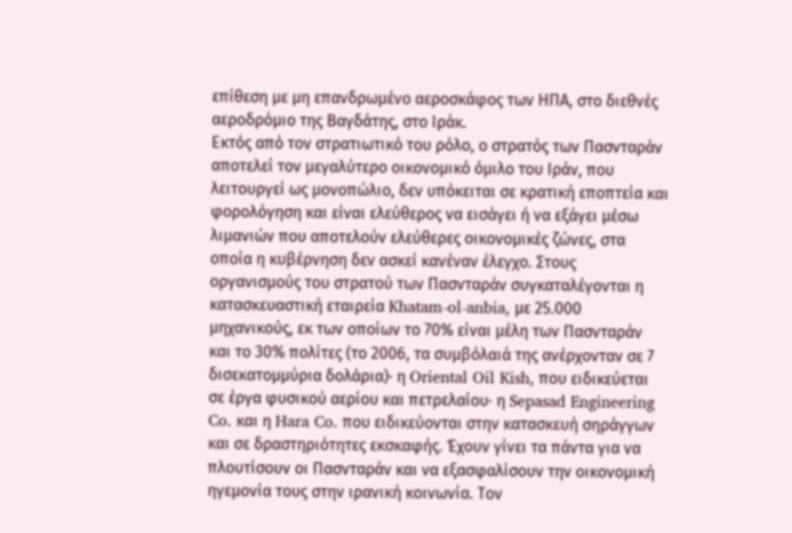επίθεση με μη επανδρωμένο αεροσκάφος των ΗΠΑ, στο διεθνές αεροδρόμιο της Βαγδάτης, στο Ιράκ.
Εκτός από τον στρατιωτικό του ρόλο, ο στρατός των Πασνταράν αποτελεί τον μεγαλύτερο οικονομικό όμιλο του Ιράν, που λειτουργεί ως μονοπώλιο, δεν υπόκειται σε κρατική εποπτεία και φορολόγηση και είναι ελεύθερος να εισάγει ή να εξάγει μέσω λιμανιών που αποτελούν ελεύθερες οικονομικές ζώνες, στα οποία η κυβέρνηση δεν ασκεί κανέναν έλεγχο. Στους οργανισμούς του στρατού των Πασνταράν συγκαταλέγονται η κατασκευαστική εταιρεία Khatam-ol-anbia, με 25.000 μηχανικούς, εκ των οποίων το 70% είναι μέλη των Πασνταράν και το 30% πολίτες (το 2006, τα συμβόλαιά της ανέρχονταν σε 7 δισεκατομμύρια δολάρια)· η Oriental Oil Kish, που ειδικεύεται σε έργα φυσικού αερίου και πετρελαίου· η Sepasad Engineering Co. και η Hara Co. που ειδικεύονται στην κατασκευή σηράγγων και σε δραστηριότητες εκσκαφής. Έχουν γίνει τα πάντα για να πλουτίσουν οι Πασνταράν και να εξασφαλίσουν την οικονομική ηγεμονία τους στην ιρανική κοινωνία. Τον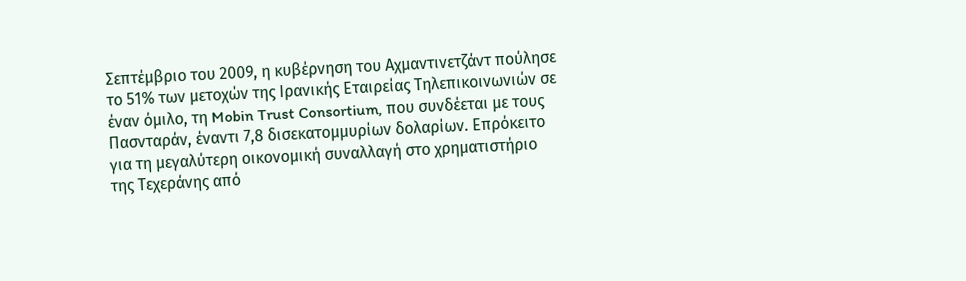Σεπτέμβριο του 2009, η κυβέρνηση του Αχμαντινετζάντ πούλησε το 51% των μετοχών της Ιρανικής Εταιρείας Τηλεπικοινωνιών σε έναν όμιλο, τη Mobin Trust Consortium, που συνδέεται με τους Πασνταράν, έναντι 7,8 δισεκατομμυρίων δολαρίων. Επρόκειτο για τη μεγαλύτερη οικονομική συναλλαγή στο χρηματιστήριο της Τεχεράνης από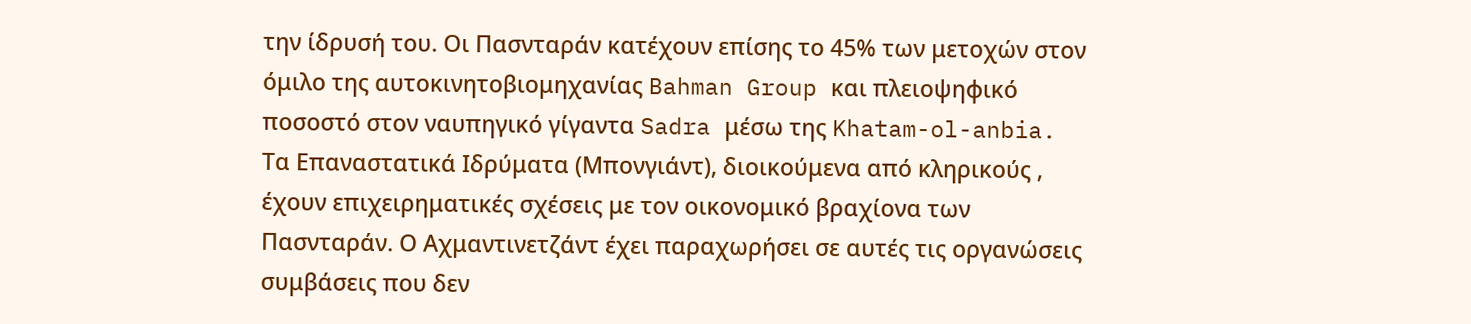την ίδρυσή του. Οι Πασνταράν κατέχουν επίσης το 45% των μετοχών στον όμιλο της αυτοκινητοβιομηχανίας Bahman Group και πλειοψηφικό ποσοστό στον ναυπηγικό γίγαντα Sadra μέσω της Khatam-ol-anbia.
Τα Επαναστατικά Ιδρύματα (Μπονγιάντ), διοικούμενα από κληρικούς , έχουν επιχειρηματικές σχέσεις με τον οικονομικό βραχίονα των Πασνταράν. Ο Αχμαντινετζάντ έχει παραχωρήσει σε αυτές τις οργανώσεις συμβάσεις που δεν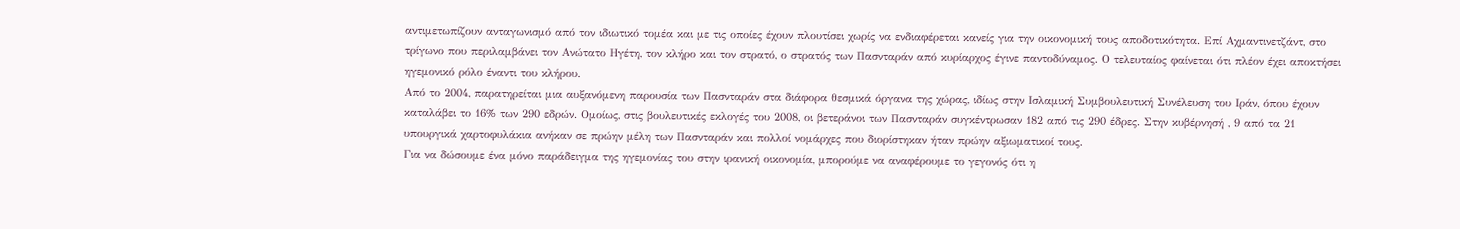αντιμετωπίζουν ανταγωνισμό από τον ιδιωτικό τομέα και με τις οποίες έχουν πλουτίσει χωρίς να ενδιαφέρεται κανείς για την οικονομική τους αποδοτικότητα. Επί Αχμαντινετζάντ, στο τρίγωνο που περιλαμβάνει τον Ανώτατο Ηγέτη, τον κλήρο και τον στρατό, ο στρατός των Πασνταράν από κυρίαρχος έγινε παντοδύναμος. Ο τελευταίος φαίνεται ότι πλέον έχει αποκτήσει ηγεμονικό ρόλο έναντι του κλήρου.
Από το 2004, παρατηρείται μια αυξανόμενη παρουσία των Πασνταράν στα διάφορα θεσμικά όργανα της χώρας, ιδίως στην Ισλαμική Συμβουλευτική Συνέλευση του Ιράν, όπου έχουν καταλάβει το 16% των 290 εδρών. Ομοίως, στις βουλευτικές εκλογές του 2008, οι βετεράνοι των Πασνταράν συγκέντρωσαν 182 από τις 290 έδρες. Στην κυβέρνησή , 9 από τα 21 υπουργικά χαρτοφυλάκια ανήκαν σε πρώην μέλη των Πασνταράν και πολλοί νομάρχες που διορίστηκαν ήταν πρώην αξιωματικοί τους.
Για να δώσουμε ένα μόνο παράδειγμα της ηγεμονίας του στην ιρανική οικονομία, μπορούμε να αναφέρουμε το γεγονός ότι η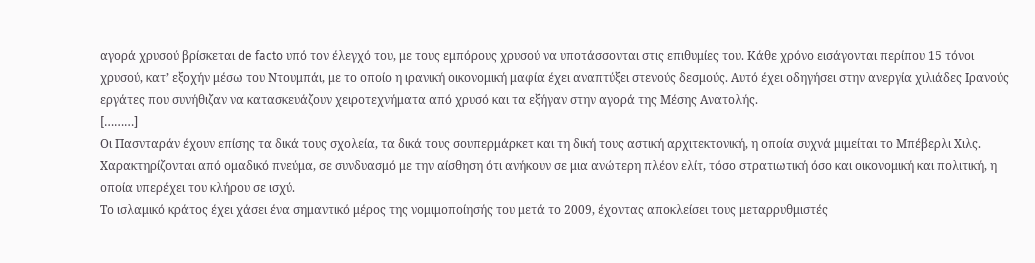αγορά χρυσού βρίσκεται de facto υπό τον έλεγχό του, με τους εμπόρους χρυσού να υποτάσσονται στις επιθυμίες του. Κάθε χρόνο εισάγονται περίπου 15 τόνοι χρυσού, κατ’ εξοχήν μέσω του Ντουμπάι, με το οποίο η ιρανική οικονομική μαφία έχει αναπτύξει στενούς δεσμούς. Αυτό έχει οδηγήσει στην ανεργία χιλιάδες Ιρανούς εργάτες που συνήθιζαν να κατασκευάζουν χειροτεχνήματα από χρυσό και τα εξήγαν στην αγορά της Μέσης Ανατολής.
[………]
Οι Πασνταράν έχουν επίσης τα δικά τους σχολεία, τα δικά τους σουπερμάρκετ και τη δική τους αστική αρχιτεκτονική, η οποία συχνά μιμείται το Μπέβερλι Χιλς. Χαρακτηρίζονται από ομαδικό πνεύμα, σε συνδυασμό με την αίσθηση ότι ανήκουν σε μια ανώτερη πλέον ελίτ, τόσο στρατιωτική όσο και οικονομική και πολιτική, η οποία υπερέχει του κλήρου σε ισχύ.
Το ισλαμικό κράτος έχει χάσει ένα σημαντικό μέρος της νομιμοποίησής του μετά το 2009, έχοντας αποκλείσει τους μεταρρυθμιστές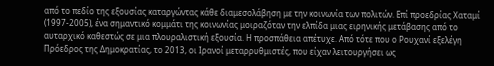από το πεδίο της εξουσίας καταργώντας κάθε διαμεσολάβηση με την κοινωνία των πολιτών. Επί προεδρίας Χαταμί (1997-2005), ένα σημαντικό κομμάτι της κοινωνίας μοιραζόταν την ελπίδα μιας ειρηνικής μετάβασης από το αυταρχικό καθεστώς σε μια πλουραλιστική εξουσία. Η προσπάθεια απέτυχε. Από τότε που ο Ρουχανί εξελέγη Πρόεδρος της Δημοκρατίας, το 2013, οι Ιρανοί μεταρρυθμιστές, που είχαν λειτουργήσει ως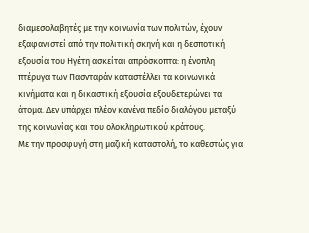διαμεσολαβητές με την κοινωνία των πολιτών, έχουν εξαφανιστεί από την πολιτική σκηνή και η δεσποτική εξουσία του Ηγέτη ασκείται απρόσκοπτα: η ένοπλη πτέρυγα των Πασνταράν καταστέλλει τα κοινωνικά κινήματα και η δικαστική εξουσία εξουδετερώνει τα άτομα. Δεν υπάρχει πλέον κανένα πεδίο διαλόγου μεταξύ της κοινωνίας και του ολοκληρωτικού κράτους.
Με την προσφυγή στη μαζική καταστολή, το καθεστώς για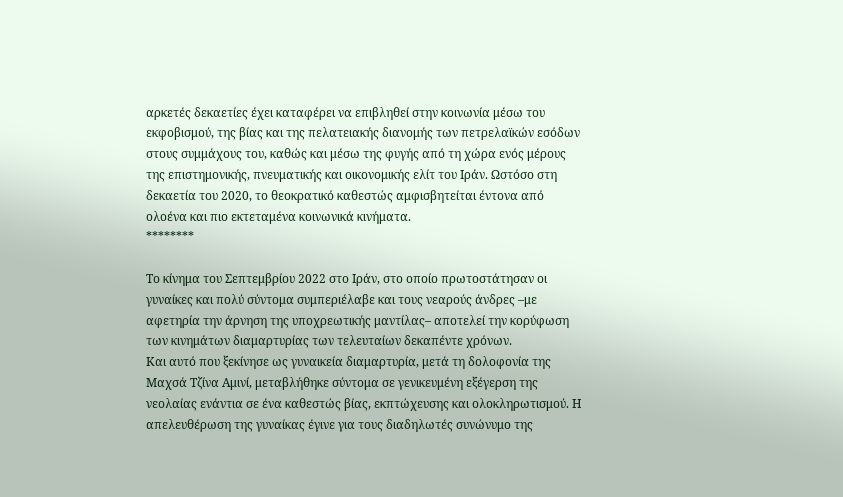αρκετές δεκαετίες έχει καταφέρει να επιβληθεί στην κοινωνία μέσω του εκφοβισμού, της βίας και της πελατειακής διανομής των πετρελαϊκών εσόδων στους συμμάχους του, καθώς και μέσω της φυγής από τη χώρα ενός μέρους της επιστημονικής, πνευματικής και οικονομικής ελίτ του Ιράν. Ωστόσο στη δεκαετία του 2020, το θεοκρατικό καθεστώς αμφισβητείται έντονα από ολοένα και πιο εκτεταμένα κοινωνικά κινήματα.
********

Το κίνημα του Σεπτεμβρίου 2022 στο Ιράν, στο οποίο πρωτοστάτησαν οι γυναίκες και πολύ σύντομα συμπεριέλαβε και τους νεαρούς άνδρες –με αφετηρία την άρνηση της υποχρεωτικής μαντίλας– αποτελεί την κορύφωση των κινημάτων διαμαρτυρίας των τελευταίων δεκαπέντε χρόνων.
Και αυτό που ξεκίνησε ως γυναικεία διαμαρτυρία, μετά τη δολοφονία της Μαχσά Τζίνα Αμινί, μεταβλήθηκε σύντομα σε γενικευμένη εξέγερση της νεολαίας ενάντια σε ένα καθεστώς βίας, εκπτώχευσης και ολοκληρωτισμού. Η απελευθέρωση της γυναίκας έγινε για τους διαδηλωτές συνώνυμο της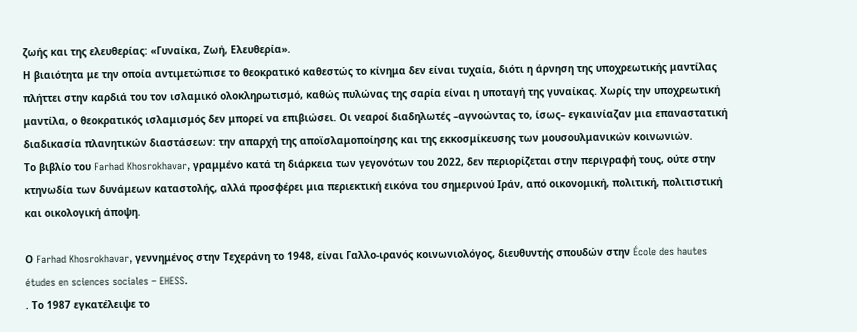ζωής και της ελευθερίας: «Γυναίκα, Ζωή, Ελευθερία».
Η βιαιότητα με την οποία αντιμετώπισε το θεοκρατικό καθεστώς το κίνημα δεν είναι τυχαία, διότι η άρνηση της υποχρεωτικής μαντίλας πλήττει στην καρδιά του τον ισλαμικό ολοκληρωτισμό, καθώς πυλώνας της σαρία είναι η υποταγή της γυναίκας. Χωρίς την υποχρεωτική μαντίλα, ο θεοκρατικός ισλαμισμός δεν μπορεί να επιβιώσει. Οι νεαροί διαδηλωτές –αγνοώντας το, ίσως– εγκαινίαζαν μια επαναστατική διαδικασία πλανητικών διαστάσεων: την απαρχή της αποϊσλαμοποίησης και της εκκοσμίκευσης των μουσουλμανικών κοινωνιών.
Το βιβλίο του Farhad Khosrokhavar, γραμμένο κατά τη διάρκεια των γεγονότων του 2022, δεν περιορίζεται στην περιγραφή τους, ούτε στην κτηνωδία των δυνάμεων καταστολής, αλλά προσφέρει μια περιεκτική εικόνα του σημερινού Ιράν, από οικονομική, πολιτική, πολιτιστική και οικολογική άποψη.

Ο Farhad Khosrokhavar, γεννημένος στην Τεχεράνη το 1948, είναι Γαλλο-ιρανός κοινωνιολόγος, διευθυντής σπουδών στην École des hautes études en sciences sociales – EHESS.
. Το 1987 εγκατέλειψε το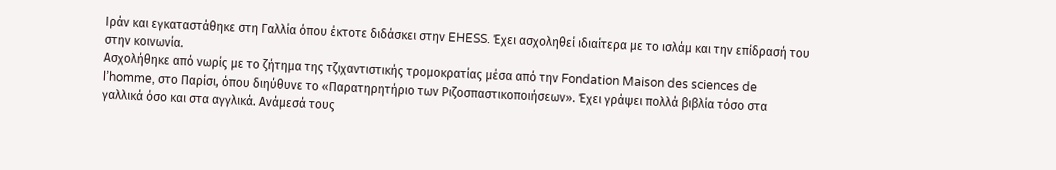Ιράν και εγκαταστάθηκε στη Γαλλία όπου έκτοτε διδάσκει στην EHESS. Έχει ασχοληθεί ιδιαίτερα με το ισλάμ και την επίδρασή του στην κοινωνία.
Ασχολήθηκε από νωρίς με το ζήτημα της τζιχαντιστικής τρομοκρατίας μέσα από την Fondation Maison des sciences de l’homme, στο Παρίσι, όπου διηύθυνε το «Παρατηρητήριο των Ριζοσπαστικοποιήσεων». Έχει γράψει πολλά βιβλία τόσο στα γαλλικά όσο και στα αγγλικά. Ανάμεσά τους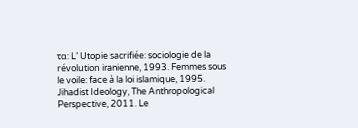τα: L’ Utopie sacrifiée: sociologie de la révolution iranienne, 1993. Femmes sous le voile: face à la loi islamique, 1995. Jihadist Ideology, The Anthropological Perspective, 2011. Le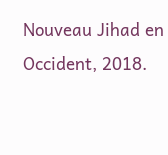Nouveau Jihad en Occident, 2018.